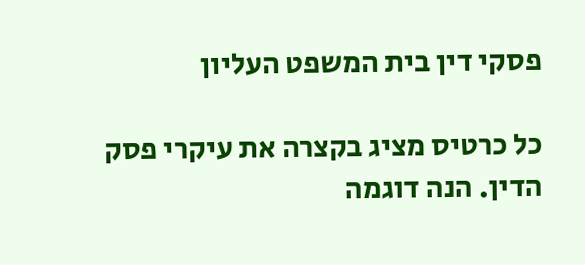פסקי דין בית המשפט העליון

כל כרטיס מציג בקצרה את עיקרי פסק הדין. הנה דוגמה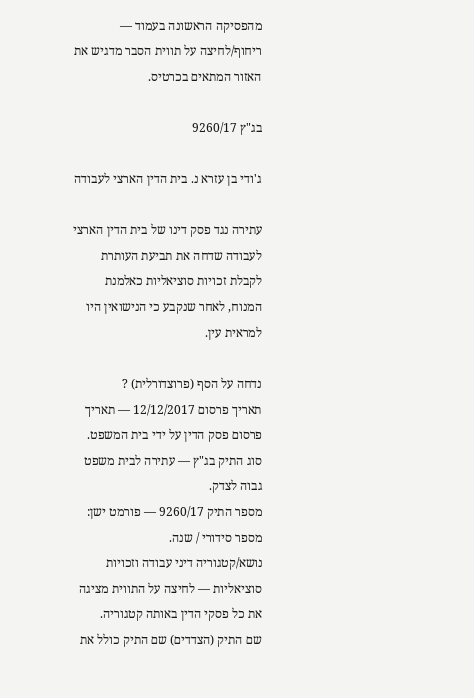מהפסיקה הראשונה בעמוד — ריחוף/לחיצה על תווית הסבר מדגיש את האזור המתאים בכרטיס.

בג"ץ 9260/17

ג'ודי בן עזרא נ. בית הדין הארצי לעבודה

עתירה נגד פסק דינו של בית הדין הארצי לעבודה שדחה את תביעת העותרת לקבלת זכויות סוציאליות כאלמנת המנוח, לאחר שנקבע כי הנישואין היו למראית עין.

נדחה על הסף (פרוצדורלית) ?
תאריך פרסום 12/12/2017 — תאריך פרסום פסק הדין על ידי בית המשפט.
סוג התיק בג"ץ — עתירה לבית משפט גבוה לצדק.
מספר התיק 9260/17 — פורמט ישן: מספר סידורי / שנה.
נושא/קטגוריה דיני עבודה וזכויות סוציאליות — לחיצה על התווית מציגה את כל פסקי הדין באותה קטגוריה.
שם התיק (הצדדים) שם התיק כולל את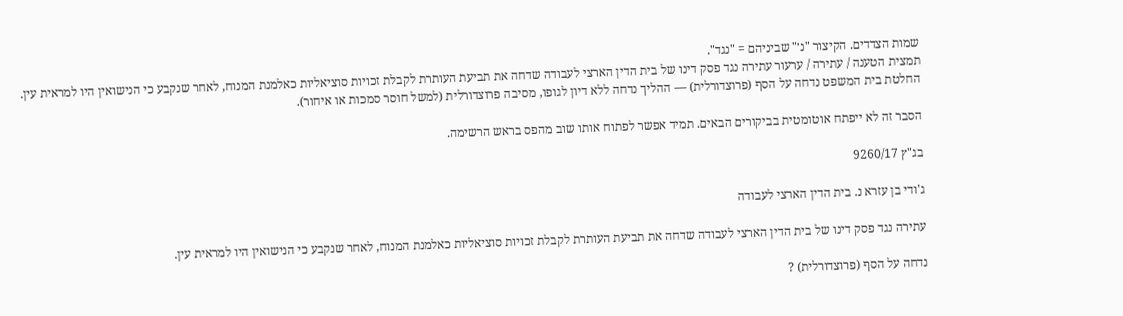שמות הצדדים. הקיצור "נ׳" שביניהם = "נגד".
תמצית הטענה / עתירה / ערעור עתירה נגד פסק דינו של בית הדין הארצי לעבודה שדחה את תביעת העותרת לקבלת זכויות סוציאליות כאלמנת המנוח, לאחר שנקבע כי הנישואין היו למראית עין.
החלטת בית המשפט נדחה על הסף (פרוצדורלית) — ההליך נדחה ללא דיון לגופו, מסיבה פרוצדורלית (למשל חוסר סמכות או איחור).

הסבר זה לא ייפתח אוטומטית בביקורים הבאים. תמיד אפשר לפתוח אותו שוב מהפס בראש הרשימה.

בג"ץ 9260/17

ג'ודי בן עזרא נ. בית הדין הארצי לעבודה

עתירה נגד פסק דינו של בית הדין הארצי לעבודה שדחה את תביעת העותרת לקבלת זכויות סוציאליות כאלמנת המנוח, לאחר שנקבע כי הנישואין היו למראית עין.

נדחה על הסף (פרוצדורלית) ?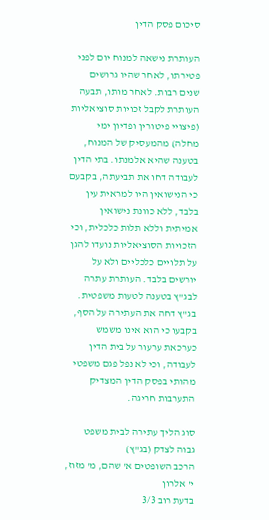סיכום פסק הדין

העותרת נישאה למנוח יום לפני פטירתו, לאחר שהיו גרושים שנים רבות. לאחר מותו, תבעה העותרת לקבל זכויות סוציאליות (פיצויי פיטורין ופדיון ימי מחלה) מהמעסיק של המנוח, בטענה שהיא אלמנתו. בתי הדין לעבודה דחו את תביעתה, בקבעם כי הנישואין היו למראית עין בלבד, ללא כוונת נישואין אמיתית וללא תלות כלכלית, וכי הזכויות הסוציאליות נועדו להגן על תלויים כלכליים ולא על יורשים בלבד. העותרת עתרה לבג"ץ בטענה לטעות משפטית. בג"ץ דחה את העתירה על הסף, בקבעו כי הוא אינו משמש כערכאת ערעור על בית הדין לעבודה, וכי לא נפל פגם משפטי מהותי בפסק הדין המצדיק התערבות חריגה.

סוג הליך עתירה לבית משפט גבוה לצדק (בג"ץ)
הרכב השופטים א' שהם, מ' מזוז, י' אלרון
בדעת רוב 3/3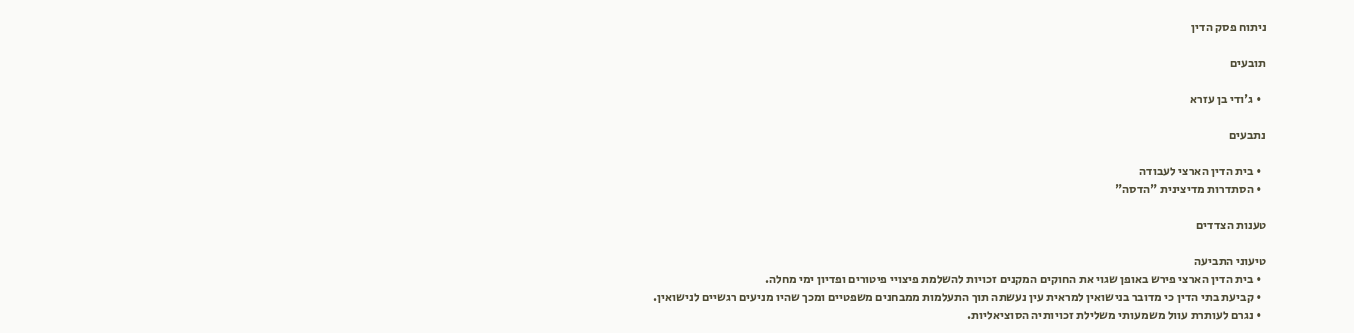ניתוח פסק הדין

תובעים

  • ג'ודי בן עזרא

נתבעים

  • בית הדין הארצי לעבודה
  • הסתדרות מדיצינית "הדסה"

טענות הצדדים

טיעוני התביעה
  • בית הדין הארצי פירש באופן שגוי את החוקים המקנים זכויות להשלמת פיצויי פיטורים ופדיון ימי מחלה.
  • קביעת בתי הדין כי מדובר בנישואין למראית עין נעשתה תוך התעלמות ממבחנים משפטיים ומכך שהיו מניעים רגשיים לנישואין.
  • נגרם לעותרת עוול משמעותי משלילת זכויותיה הסוציאליות.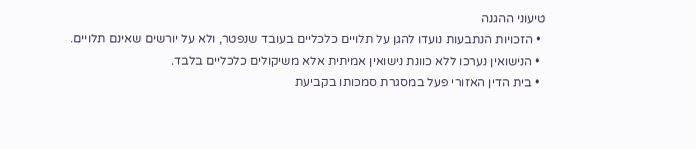טיעוני ההגנה
  • הזכויות הנתבעות נועדו להגן על תלויים כלכליים בעובד שנפטר, ולא על יורשים שאינם תלויים.
  • הנישואין נערכו ללא כוונת נישואין אמיתית אלא משיקולים כלכליים בלבד.
  • בית הדין האזורי פעל במסגרת סמכותו בקביעת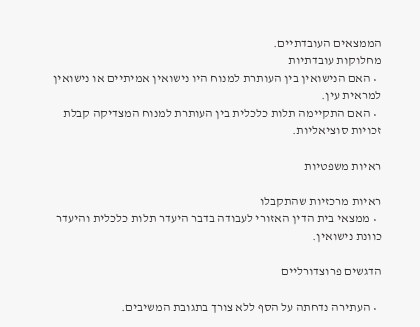הממצאים העובדתיים.
מחלוקות עובדתיות
  • האם הנישואין בין העותרת למנוח היו נישואין אמיתיים או נישואין למראית עין.
  • האם התקיימה תלות כלכלית בין העותרת למנוח המצדיקה קבלת זכויות סוציאליות.

ראיות משפטיות

ראיות מרכזיות שהתקבלו
  • ממצאי בית הדין האזורי לעבודה בדבר היעדר תלות כלכלית והיעדר כוונת נישואין.

הדגשים פרוצדורליים

  • העתירה נדחתה על הסף ללא צורך בתגובת המשיבים.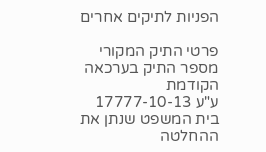הפניות לתיקים אחרים

פרטי התיק המקורי
מספר התיק בערכאה הקודמת
ע"ע 17777-10-13
בית המשפט שנתן את ההחלטה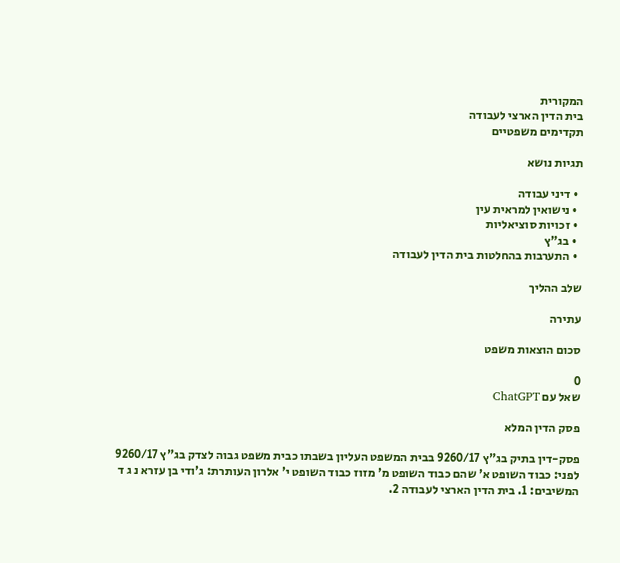המקורית
בית הדין הארצי לעבודה
תקדימים משפטיים

תגיות נושא

  • דיני עבודה
  • נישואין למראית עין
  • זכויות סוציאליות
  • בג"ץ
  • התערבות בהחלטות בית הדין לעבודה

שלב ההליך

עתירה

סכום הוצאות משפט

0
שאל עם ChatGPT

פסק הדין המלא

פסק-דין בתיק בג"ץ 9260/17 בבית המשפט העליון בשבתו כבית משפט גבוה לצדק בג"ץ 9260/17 לפני: כבוד השופט א' שהם כבוד השופט מ' מזוז כבוד השופט י' אלרון העותרת: ג'ודי בן עזרא נ ג ד המשיבים: 1. בית הדין הארצי לעבודה 2.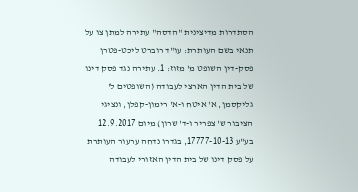הסתדרות מדיצינית "הדסה" עתירה למתן צו על תנאי בשם העותרת: עו"ד רוברט ליכט-פטרן פסק-דין השופט מ' מזוז: 1. עתירה נגד פסק דינו של בית הדין הארצי לעבודה (השופטים ל' גליקסמן, א' איטח ו-א' רימון-קפלן, ונציגי הציבור ש' צפריר ו-ד' שרון) מיום 12.9.2017 בע"ע 17777-10-13, בגדרו נדחה ערעור העותרת על פסק דינו של בית הדין האזורי לעבודה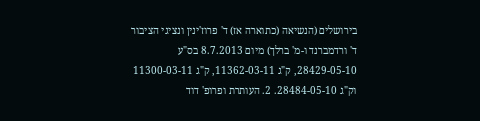בירושלים (הנשיאה (כתוארה אז) ד' פרוז'ינין ונציגי הציבור ד' ורדמברנד ו-מ' ברלך) מיום 8.7.2013 בס"ע 28429-05-10, ק"ג 11362-03-11, ק"ג 11300-03-11 וק"ג 28484-05-10. 2. העותרת ופרופ' דוד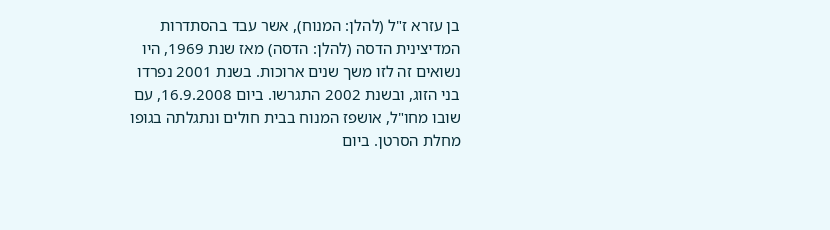בן עזרא ז"ל (להלן: המנוח), אשר עבד בהסתדרות המדיצינית הדסה (להלן: הדסה) מאז שנת 1969, היו נשואים זה לזו משך שנים ארוכות. בשנת 2001 נפרדו בני הזוג, ובשנת 2002 התגרשו. ביום 16.9.2008, עם שובו מחו"ל, אושפז המנוח בבית חולים ונתגלתה בגופו מחלת הסרטן. ביום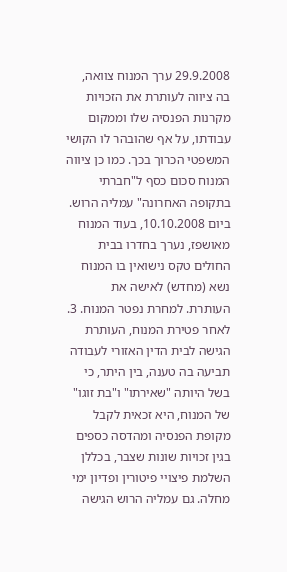29.9.2008 ערך המנוח צוואה, בה ציווה לעותרת את הזכויות מקרנות הפנסיה שלו וממקום עבודתו, על אף שהובהר לו הקושי המשפטי הכרוך בכך. כמו כן ציווה המנוח סכום כסף ל"חברתי בתקופה האחרונה" עמליה הרוש. ביום 10.10.2008, בעוד המנוח מאושפז, נערך בחדרו בבית החולים טקס נישואין בו המנוח נשא (מחדש) לאישה את העותרת. למחרת נפטר המנוח. 3. לאחר פטירת המנוח, העותרת הגישה לבית הדין האזורי לעבודה תביעה בה טענה, בין היתר, כי בשל היותה "שאירתו" ו"בת זוגו" של המנוח, היא זכאית לקבל מקופת הפנסיה ומהדסה כספים בגין זכויות שונות שצבר, בכללן השלמת פיצויי פיטורין ופדיון ימי מחלה. גם עמליה הרוש הגישה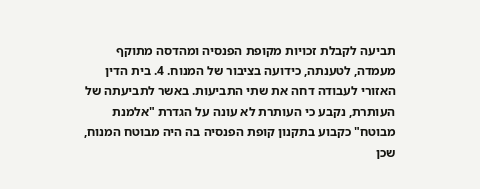תביעה לקבלת זכויות מקופת הפנסיה ומהדסה מתוקף מעמדה, לטענתה, כידועה בציבור של המנוח. 4. בית הדין האזורי לעבודה דחה את שתי התביעות. באשר לתביעתה של העותרת, נקבע כי העותרת לא עונה על הגדרת "אלמנת מבוטח" כקבוע בתקנון קופת הפנסיה בה היה מבוטח המנוח, שכן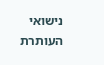נישואי העותרת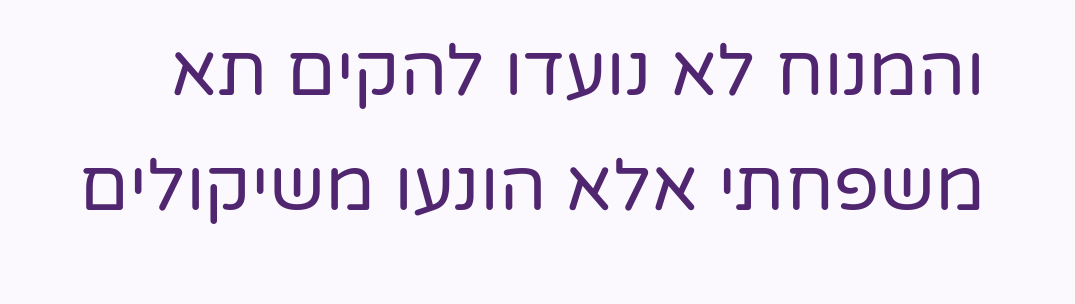והמנוח לא נועדו להקים תא משפחתי אלא הונעו משיקולים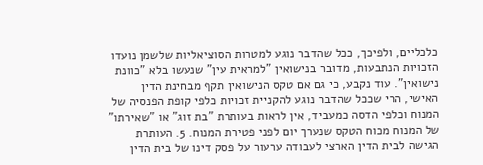כלכליים, ולפיכך, ככל שהדבר נוגע למטרות הסוציאליות שלשמן נועדו הזכויות הנתבעות, מדובר בנישואין "למראית עין" שנעשו בלא "כוונת נישואין". עוד נקבע, כי גם אם טקס הנישואין תקף מבחינת הדין האישי, הרי שככל שהדבר נוגע להקניית זכויות כלפי קופת הפנסיה של המנוח וכלפי הדסה כמעביד, אין לראות בעותרת "בת זוג" או "שאירתו" של המנוח מכוח הטקס שנערך יום לפני פטירת המנוח. 5. העותרת הגישה לבית הדין הארצי לעבודה ערעור על פסק דינו של בית הדין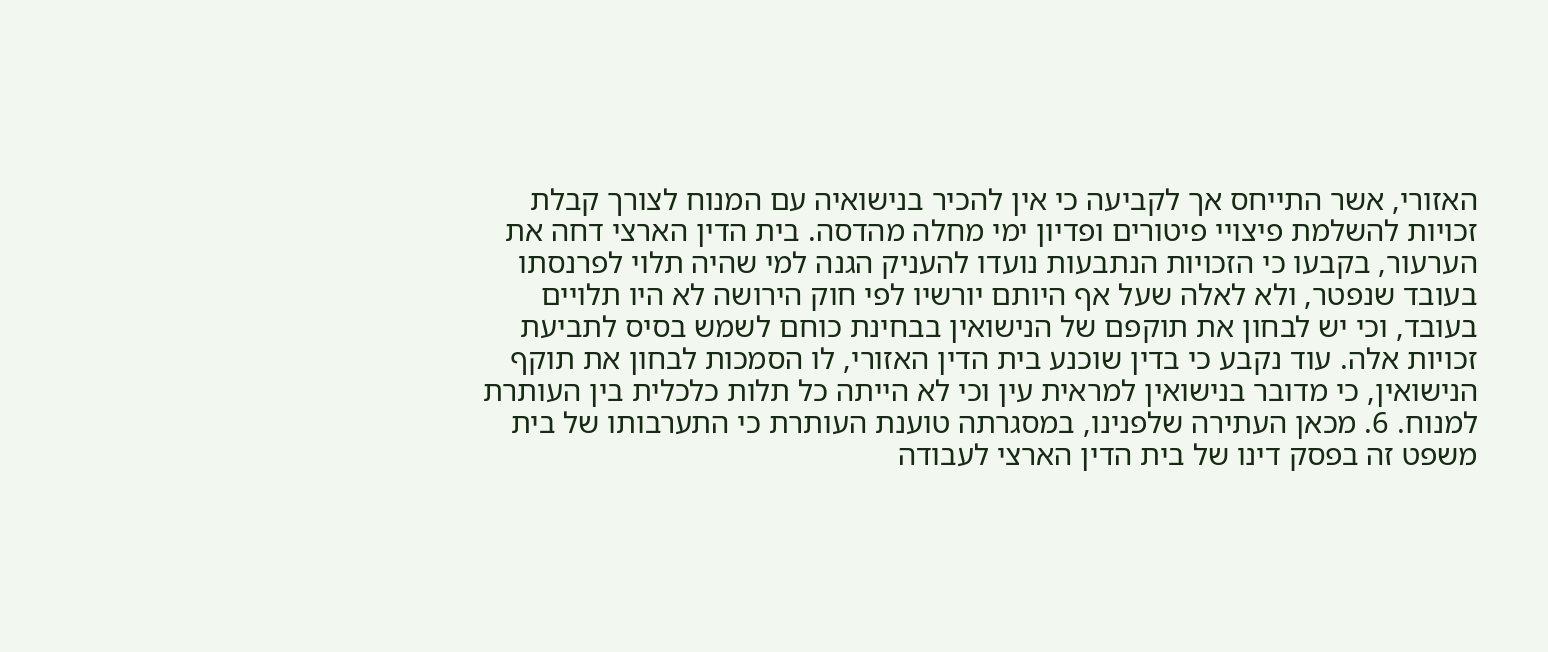האזורי, אשר התייחס אך לקביעה כי אין להכיר בנישואיה עם המנוח לצורך קבלת זכויות להשלמת פיצויי פיטורים ופדיון ימי מחלה מהדסה. בית הדין הארצי דחה את הערעור, בקבעו כי הזכויות הנתבעות נועדו להעניק הגנה למי שהיה תלוי לפרנסתו בעובד שנפטר, ולא לאלה שעל אף היותם יורשיו לפי חוק הירושה לא היו תלויים בעובד, וכי יש לבחון את תוקפם של הנישואין בבחינת כוחם לשמש בסיס לתביעת זכויות אלה. עוד נקבע כי בדין שוכנע בית הדין האזורי, לו הסמכות לבחון את תוקף הנישואין, כי מדובר בנישואין למראית עין וכי לא הייתה כל תלות כלכלית בין העותרת למנוח. 6. מכאן העתירה שלפנינו, במסגרתה טוענת העותרת כי התערבותו של בית משפט זה בפסק דינו של בית הדין הארצי לעבודה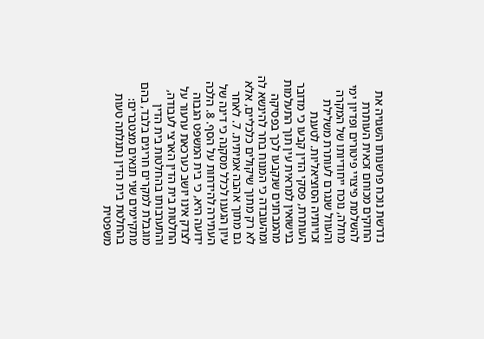נדרשת נוכח פרשנותו השגויה את החוקים מכוחם זכאית העותרת להשלמת פיצויי פיטורים ופדיון ימי מחלה, נוכח ייחודיותו של המקרה והעוול שנגרם לעותרת משלילת זכויותיה הסוציאליות. לטענת העותרת, פסקי הדין קבעו כי מדובר בנישואין למראית עין תוך התעלמות מהמבחנים שנקבעו לכך בפסיקה ומהעובדה כי המנוח בחר להינשא לה לא רק מתוך שיקולים כלכליים, אלא גם מתוך אהבה אמיתית. 7. לאחר עיון הגענו לכלל מסקנה כי דינה של העתירה להידחות על הסף. 8. הלכה ידועה היא, כי בית המשפט הגבוה לצדק אינו יושב כערכאת ערעור על החלטות בית הדין הארצי לעבודה, והתערבותו בהחלטות בית הדין מוגבלת למקרים חריגים בלבד, בהם מתקיימים שני תנאים מצטברים: בהחלטת בית הדין נתגלתה טעות משפטית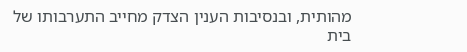מהותית, ובנסיבות הענין הצדק מחייב התערבותו של בית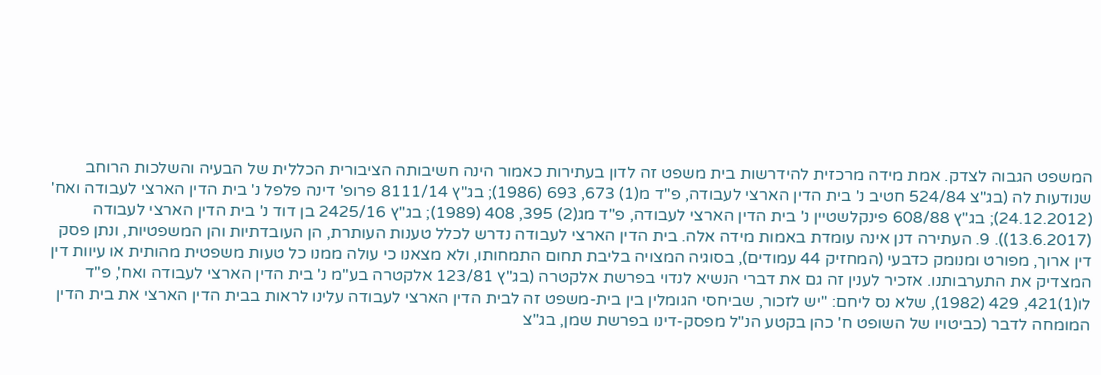המשפט הגבוה לצדק. אמת מידה מרכזית להידרשות בית משפט זה לדון בעתירות כאמור הינה חשיבותה הציבורית הכללית של הבעיה והשלכות הרוחב שנודעות לה (בג"צ 524/84 חטיב נ' בית הדין הארצי לעבודה, פ"ד מ(1) 673, 693 (1986); בג"ץ 8111/14 פרופ' דינה פלפל נ' בית הדין הארצי לעבודה ואח' (24.12.2012); בג"ץ 608/88 פינקלשטיין נ' בית הדין הארצי לעבודה, פ"ד מג(2) 395, 408 (1989); בג"ץ 2425/16 בן דוד נ' בית הדין הארצי לעבודה (13.6.2017)). 9. העתירה דנן אינה עומדת באמות מידה אלה. בית הדין הארצי לעבודה נדרש לכלל טענות העותרת, הן העובדתיות והן המשפטיות, ונתן פסק דין ארוך, מפורט ומנומק כדבעי (המחזיק 44 עמודים), בסוגיה המצויה בליבת תחום התמחותו, ולא מצאנו כי עולה ממנו כל טעות משפטית מהותית או עיוות דין המצדיק את התערבותנו. אזכיר לענין זה גם את דברי הנשיא לנדוי בפרשת אלקטרה (בג"ץ 123/81 אלקטרה בע"מ נ' בית הדין הארצי לעבודה ואח', פ"ד לו(1)421, 429 (1982), שלא נס ליחם: "יש לזכור, שביחסי הגומלין בין בית-משפט זה לבית הדין הארצי לעבודה עלינו לראות בבית הדין הארצי את בית הדין המומחה לדבר (כביטויו של השופט ח' כהן בקטע הנ"ל מפסק-דינו בפרשת שמן, בג"צ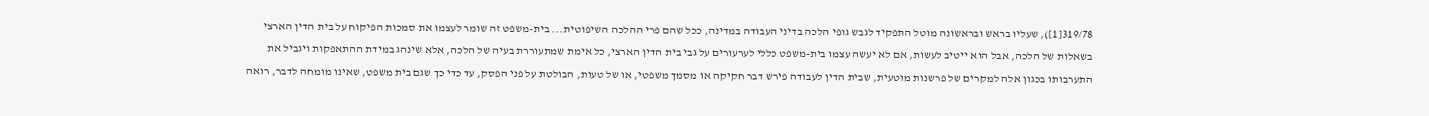319/78[1]), שעליו בראש ובראשונה מוטל התפקיד לגבש גופי הלכה בדיני העבודה במדינה, ככל שהם פרי ההלכה השיפוטית... בית-משפט זה שומר לעצמו את סמכות הפיקוח על בית הדין הארצי בשאלות של הלכה, אבל הוא ייטיב לעשות, אם לא יעשה עצמו בית-משפט כללי לערעורים על גבי בית הדין הארצי, כל אימת שמתעוררת בעיה של הלכה, אלא שינהג במידת ההתאפקות ויגביל את התערבותו בכגון אלה למקרים של פרשנות מוטעית, שבית הדין לעבודה פירש דבר חקיקה או מסמך משפטי, או של טעות, הבולטת על פני הפסק, עד כדי כך שגם בית משפט, שאינו מומחה לדבר, רואה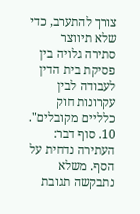צורך להתערב, כדי שלא תיווצר סתירה גלויה בין פסיקת בית הדין לעבודה לבין עקרונות חוק כלליים מקובלים". 10. סוף דבר: העתירה נדחית על הסף. משלא נתבקשה תגובת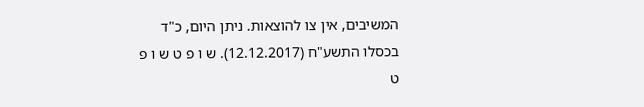המשיבים, אין צו להוצאות. ניתן היום, כ"ד בכסלו התשע"ח (12.12.2017). ש ו פ ט ש ו פ ט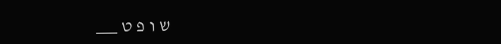ש ו פ ט ___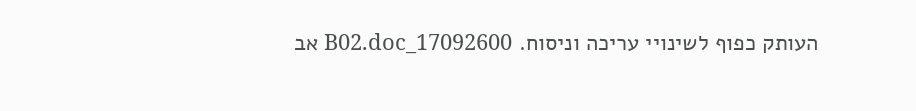העותק כפוף לשינויי עריכה וניסוח. 17092600_B02.doc אב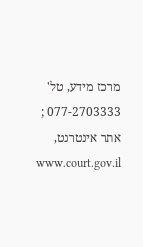מרכז מידע, טל' 077-2703333 ; אתר אינטרנט, www.court.gov.il